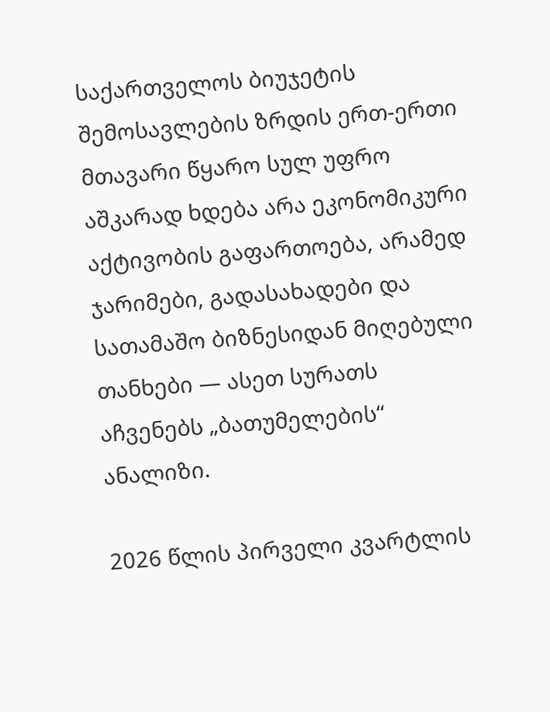საქართველოს ბიუჯეტის შემოსავლების ზრდის ერთ-ერთი მთავარი წყარო სულ უფრო აშკარად ხდება არა ეკონომიკური აქტივობის გაფართოება, არამედ ჯარიმები, გადასახადები და სათამაშო ბიზნესიდან მიღებული თანხები — ასეთ სურათს აჩვენებს „ბათუმელების“ ანალიზი.

2026 წლის პირველი კვარტლის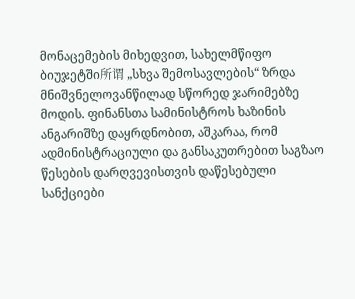მონაცემების მიხედვით, სახელმწიფო ბიუჯეტში所谓 „სხვა შემოსავლების“ ზრდა მნიშვნელოვანწილად სწორედ ჯარიმებზე მოდის. ფინანსთა სამინისტროს ხაზინის ანგარიშზე დაყრდნობით, აშკარაა, რომ ადმინისტრაციული და განსაკუთრებით საგზაო წესების დარღვევისთვის დაწესებული სანქციები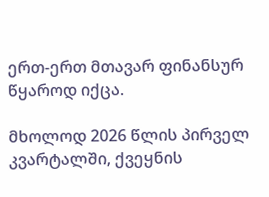ერთ-ერთ მთავარ ფინანსურ წყაროდ იქცა.

მხოლოდ 2026 წლის პირველ კვარტალში, ქვეყნის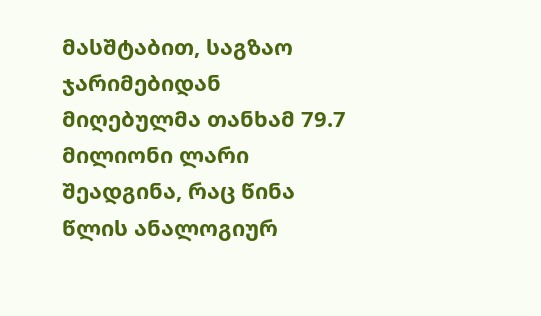მასშტაბით, საგზაო ჯარიმებიდან მიღებულმა თანხამ 79.7 მილიონი ლარი შეადგინა, რაც წინა წლის ანალოგიურ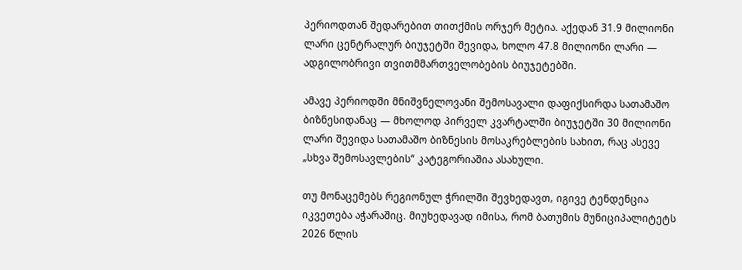პერიოდთან შედარებით თითქმის ორჯერ მეტია. აქედან 31.9 მილიონი ლარი ცენტრალურ ბიუჯეტში შევიდა, ხოლო 47.8 მილიონი ლარი — ადგილობრივი თვითმმართველობების ბიუჯეტებში.

ამავე პერიოდში მნიშვნელოვანი შემოსავალი დაფიქსირდა სათამაშო ბიზნესიდანაც — მხოლოდ პირველ კვარტალში ბიუჯეტში 30 მილიონი ლარი შევიდა სათამაშო ბიზნესის მოსაკრებლების სახით, რაც ასევე „სხვა შემოსავლების“ კატეგორიაშია ასახული.

თუ მონაცემებს რეგიონულ ჭრილში შევხედავთ, იგივე ტენდენცია იკვეთება აჭარაშიც. მიუხედავად იმისა, რომ ბათუმის მუნიციპალიტეტს 2026 წლის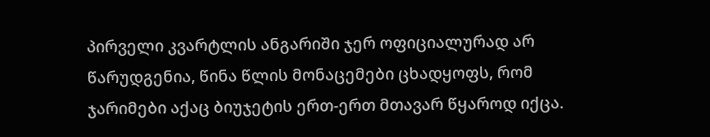პირველი კვარტლის ანგარიში ჯერ ოფიციალურად არ წარუდგენია, წინა წლის მონაცემები ცხადყოფს, რომ ჯარიმები აქაც ბიუჯეტის ერთ-ერთ მთავარ წყაროდ იქცა.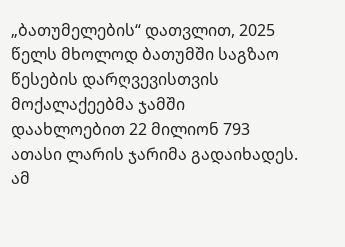„ბათუმელების“ დათვლით, 2025 წელს მხოლოდ ბათუმში საგზაო წესების დარღვევისთვის მოქალაქეებმა ჯამში დაახლოებით 22 მილიონ 793 ათასი ლარის ჯარიმა გადაიხადეს. ამ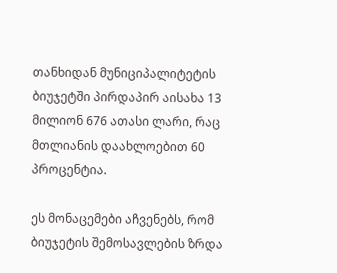თანხიდან მუნიციპალიტეტის ბიუჯეტში პირდაპირ აისახა 13 მილიონ 676 ათასი ლარი, რაც მთლიანის დაახლოებით 60 პროცენტია.

ეს მონაცემები აჩვენებს, რომ ბიუჯეტის შემოსავლების ზრდა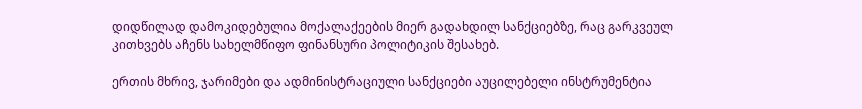დიდწილად დამოკიდებულია მოქალაქეების მიერ გადახდილ სანქციებზე, რაც გარკვეულ კითხვებს აჩენს სახელმწიფო ფინანსური პოლიტიკის შესახებ.

ერთის მხრივ, ჯარიმები და ადმინისტრაციული სანქციები აუცილებელი ინსტრუმენტია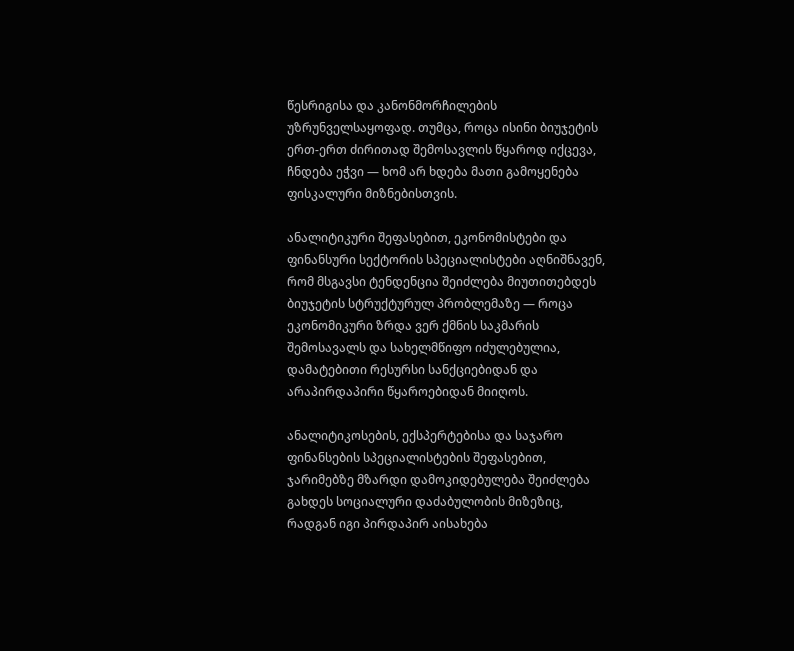წესრიგისა და კანონმორჩილების უზრუნველსაყოფად. თუმცა, როცა ისინი ბიუჯეტის ერთ-ერთ ძირითად შემოსავლის წყაროდ იქცევა, ჩნდება ეჭვი — ხომ არ ხდება მათი გამოყენება ფისკალური მიზნებისთვის.

ანალიტიკური შეფასებით, ეკონომისტები და ფინანსური სექტორის სპეციალისტები აღნიშნავენ, რომ მსგავსი ტენდენცია შეიძლება მიუთითებდეს ბიუჯეტის სტრუქტურულ პრობლემაზე — როცა ეკონომიკური ზრდა ვერ ქმნის საკმარის შემოსავალს და სახელმწიფო იძულებულია, დამატებითი რესურსი სანქციებიდან და არაპირდაპირი წყაროებიდან მიიღოს.

ანალიტიკოსების, ექსპერტებისა და საჯარო ფინანსების სპეციალისტების შეფასებით, ჯარიმებზე მზარდი დამოკიდებულება შეიძლება გახდეს სოციალური დაძაბულობის მიზეზიც, რადგან იგი პირდაპირ აისახება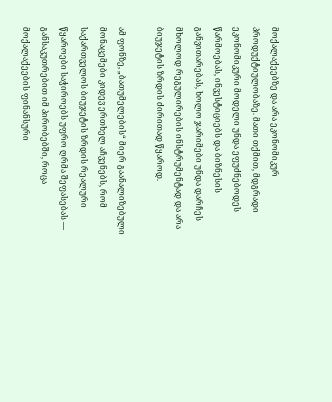მოქალაქეებზე და არა ეკონომიკურ პროდუქტიულობაზე. მათი თქმით, მდგრადი ეკონომიკური მოდელი უნდა ეფუძნებოდეს წარმოებას, ინვესტიციებს და ბიზნესის განვითარებას, ხოლო ჯარიმები უნდა დარჩეს მხოლოდ რეგულირების ინსტრუმენტად და არა ბიუჯეტის ზრდის ძირითად წყაროდ.

ამ ფონზე, „ბათუმელების“ მიერ გაანალიზებული მონაცემები კიდევ ერთხელ აჩვენებს, რომ საქართველოს ბიუჯეტის ზრდის რეალური წყაროები საჭიროებს უფრო ღრმა შეფასებას — განსაკუთრებით იმ პირობებში, როცა მოქალაქეების ფინანსური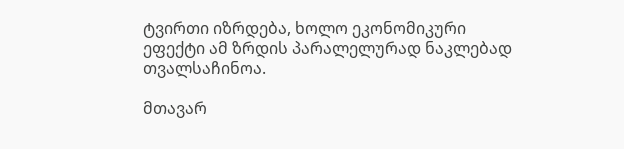ტვირთი იზრდება, ხოლო ეკონომიკური ეფექტი ამ ზრდის პარალელურად ნაკლებად თვალსაჩინოა.

მთავარ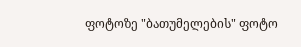ფოტოზე "ბათუმელების" ფოტო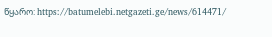წყარო: https://batumelebi.netgazeti.ge/news/614471/